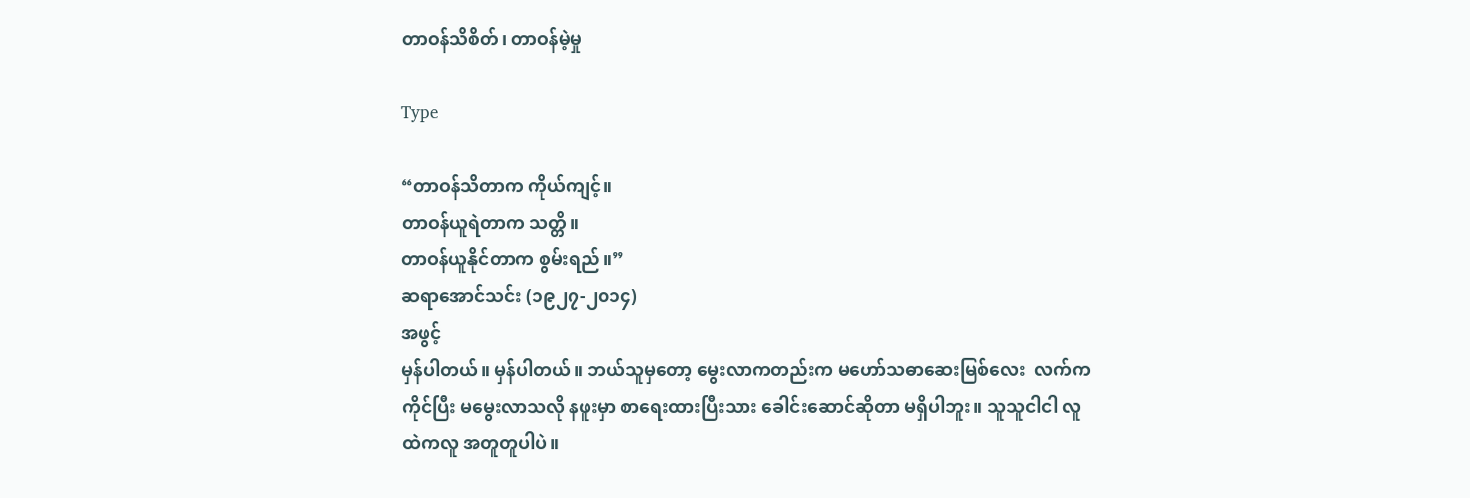တာဝန်သိစိတ်၊ တာဝန်မဲ့မှု

Type

“တာဝန်သိတာက ကိုယ်ကျင့်။
တာဝန်ယူရဲတာက သတ္တိ။
တာဝန်ယူနိုင်တာက စွမ်းရည်။”
ဆရာအောင်သင်း (၁၉၂၇-၂၀၁၄)
အဖွင့်
မှန်ပါတယ်။ မှန်ပါတယ်။ ဘယ်သူမှတော့ မွေးလာကတည်းက မဟော်သဓာဆေးမြစ်လေး  လက်ကကိုင်ပြီး မမွေးလာသလို နဖူးမှာ စာရေးထားပြီးသား ခေါင်းဆောင်ဆိုတာ မရှိပါဘူး။ သူသူငါငါ လူထဲကလူ အတူတူပါပဲ။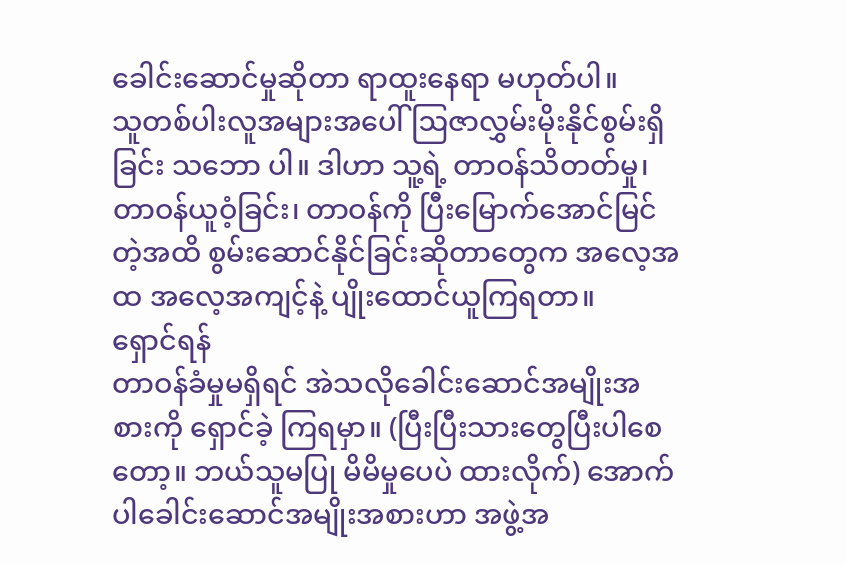ခေါင်းဆောင်မှုဆိုတာ ရာထူးနေရာ မဟုတ်ပါ။
သူတစ်ပါးလူအများအပေါ် ဩဇာလွှမ်းမိုးနိုင်စွမ်းရှိခြင်း သဘော ပါ။ ဒါဟာ သူ့ရဲ့ တာဝန်သိတတ်မှု၊ တာဝန်ယူဝံ့ခြင်း၊ တာဝန်ကို ပြီးမြောက်အောင်မြင်တဲ့အထိ စွမ်းဆောင်နိုင်ခြင်းဆိုတာတွေက အလေ့အထ အလေ့အကျင့်နဲ့ ပျိုးထောင်ယူကြရတာ။
ရှောင်ရန်
တာဝန်ခံမှုမရှိရင် အဲသလိုခေါင်းဆောင်အမျိုးအစားကို ရှောင်ခဲ့ ကြရမှာ။ (ပြီးပြီးသားတွေပြီးပါစေတော့။ ဘယ်သူမပြု မိမိမှုပေပဲ ထားလိုက်) အောက်ပါခေါင်းဆောင်အမျိုးအစားဟာ အဖွဲ့အ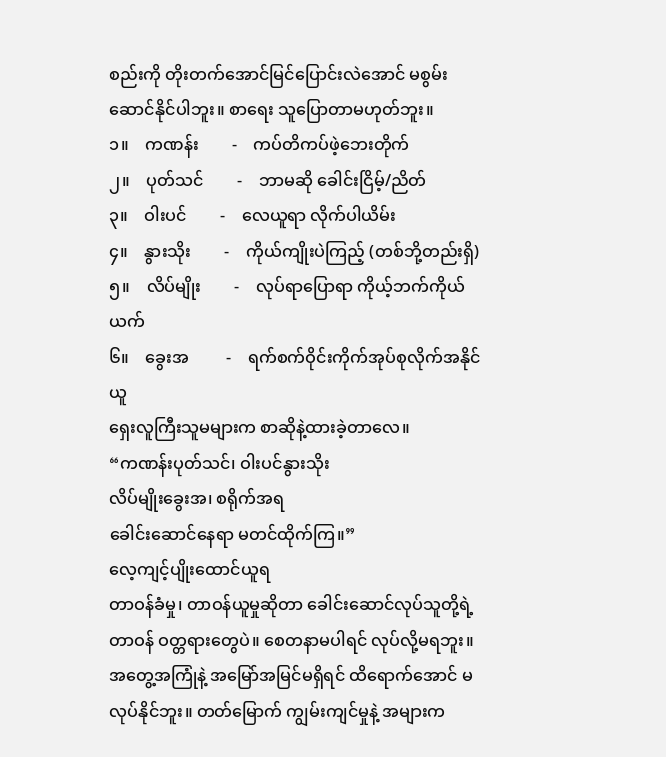စည်းကို တိုးတက်အောင်မြင်ပြောင်းလဲအောင် မစွမ်းဆောင်နိုင်ပါဘူး။ စာရေး သူပြောတာမဟုတ်ဘူး။
၁။    ကဏန်း        -    ကပ်တိကပ်ဖဲ့ဘေးတိုက်
၂။    ပုတ်သင်        -    ဘာမဆို ခေါင်းငြိမ့်/ညိတ်
၃။    ဝါးပင်        -    လေယူရာ လိုက်ပါယိမ်း
၄။    နွားသိုး        -    ကိုယ်ကျိုးပဲကြည့် (တစ်ဘို့တည်းရှိ)
၅။    လိပ်မျိုး        -    လုပ်ရာပြောရာ ကိုယ့်ဘက်ကိုယ်ယက်
၆။    ခွေးအ         -    ရက်စက်ဝိုင်းကိုက်အုပ်စုလိုက်အနိုင်ယူ
ရှေးလူကြီးသူမများက စာဆိုနဲ့ထားခဲ့တာလေ။
“ကဏန်းပုတ်သင်၊ ဝါးပင်နွားသိုး
လိပ်မျိုးခွေးအ၊ စရိုက်အရ
ခေါင်းဆောင်နေရာ မတင်ထိုက်ကြ။”
လေ့ကျင့်ပျိုးထောင်ယူရ
တာဝန်ခံမှု၊ တာဝန်ယူမှုဆိုတာ ခေါင်းဆောင်လုပ်သူတို့ရဲ့ တာဝန် ဝတ္တရားတွေပဲ။ စေတနာမပါရင် လုပ်လို့မရဘူး။ အတွေ့အကြုံနဲ့ အမြော်အမြင်မရှိရင် ထိရောက်အောင် မလုပ်နိုင်ဘူး။ တတ်မြောက် ကျွမ်းကျင်မှုနဲ့ အများက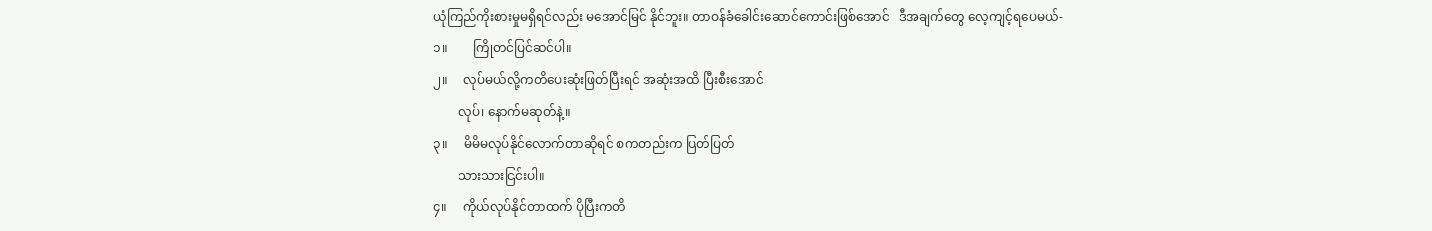ယုံကြည်ကိုးစားမှုမရှိရင်လည်း မအောင်မြင် နိုင်ဘူး။ တာဝန်ခံခေါင်းဆောင်ကောင်းဖြစ်အောင်   ဒီအချက်တွေ လေ့ကျင့်ရပေမယ်-
၁။        ကြိုတင်ပြင်ဆင်ပါ။
၂။     လုပ်မယ်လို့ကတိပေးဆုံးဖြတ်ပြီးရင် အဆုံးအထိ ပြီးစီးအောင်
        လုပ်၊ နောက်မဆုတ်နဲ့။
၃။     မိမိမလုပ်နိုင်လောက်တာဆိုရင် စကတည်းက ပြတ်ပြတ်
        သားသားငြင်းပါ။
၄။     ကိုယ်လုပ်နိုင်တာထက် ပိုပြီးကတိ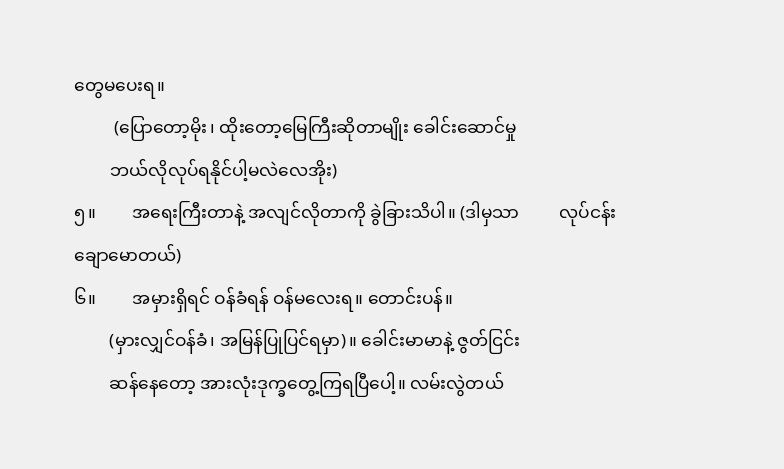တွေမပေးရ။
         (ပြောတော့မိုး၊ ထိုးတော့မြေကြီးဆိုတာမျိုး ခေါင်းဆောင်မှု
        ဘယ်လိုလုပ်ရနိုင်ပါ့မလဲလေအိုး)
၅။        အရေးကြီးတာနဲ့ အလျင်လိုတာကို ခွဲခြားသိပါ။ (ဒါမှသာ         လုပ်ငန်းချောမောတယ်)
၆။        အမှားရှိရင် ဝန်ခံရန် ဝန်မလေးရ။ တောင်းပန်။
        (မှားလျှင်ဝန်ခံ၊ အမြန်ပြုပြင်ရမှာ)။ ခေါင်းမာမာနဲ့ ဇွတ်ငြင်း
        ဆန်နေတော့ အားလုံးဒုက္ခတွေ့ကြရပြီပေါ့။ လမ်းလွဲတယ်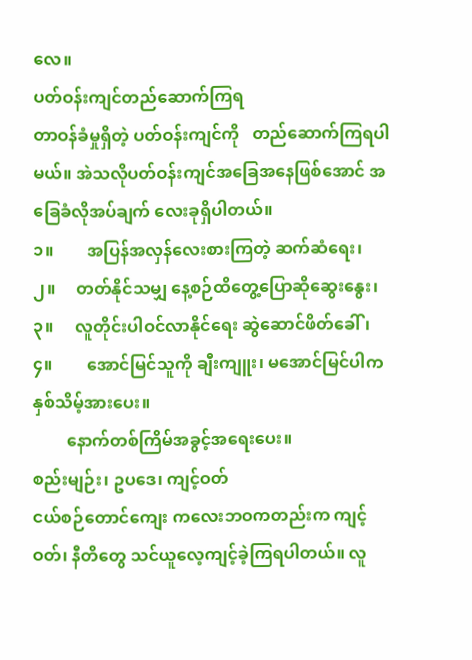လေ။
ပတ်ဝန်းကျင်တည်ဆောက်ကြရ
တာဝန်ခံမှုရှိတဲ့ ပတ်ဝန်းကျင်ကို   တည်ဆောက်ကြရပါမယ်။ အဲသလိုပတ်ဝန်းကျင်အခြေအနေဖြစ်အောင် အခြေခံလိုအပ်ချက် လေးခုရှိပါတယ်။
၁။        အပြန်အလှန်လေးစားကြတဲ့ ဆက်ဆံရေး၊
၂။     တတ်နိုင်သမျှ နေ့စဉ်ထိတွေ့ပြောဆိုဆွေးနွေး၊
၃။     လူတိုင်းပါဝင်လာနိုင်ရေး ဆွဲဆောင်ဖိတ်ခေါ်၊
၄။        အောင်မြင်သူကို ချီးကျူး၊ မအောင်မြင်ပါက နှစ်သိမ့်အားပေး။
        နောက်တစ်ကြိမ်အခွင့်အရေးပေး။
စည်းမျဉ်း၊ ဥပဒေ၊ ကျင့်ဝတ်
ငယ်စဉ်တောင်ကျေး ကလေးဘဝကတည်းက ကျင့်ဝတ်၊ နီတိတွေ သင်ယူလေ့ကျင့်ခဲ့ကြရပါတယ်။ လူ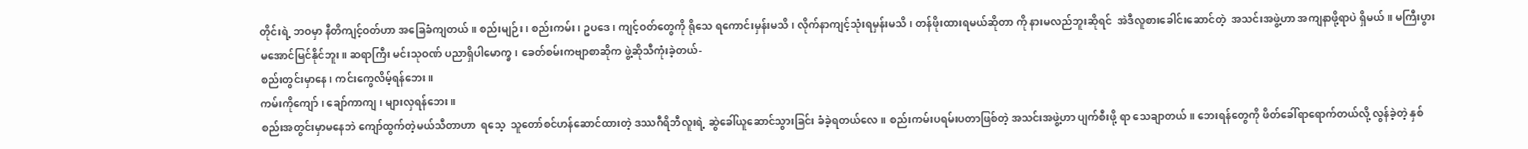တိုင်းရဲ့ ဘဝမှာ နီတိကျင့်ဝတ်ဟာ အခြေခံကျတယ်။ စည်းမျဉ်း၊ စည်းကမ်း၊ ဥပဒေ၊ ကျင့်ဝတ်တွေကို ရိုသေ ရကောင်းမှန်းမသိ၊ လိုက်နာကျင့်သုံးရမှန်းမသိ၊ တန်ဖိုးထားရမယ်ဆိုတာ ကို နားမလည်ဘူးဆိုရင်  အဲဒီလူစားခေါင်းဆောင်တဲ့  အသင်းအဖွဲ့ဟာ အကျနာဖို့ရာပဲ ရှိမယ်။ မကြီးပွားမအောင်မြင်နိုင်ဘူး။ ဆရာကြီး မင်းသုဝဏ် ပညာရှိပါမောက္ခ၊ ခေတ်စမ်းကဗျာစာဆိုက ဖွဲ့ဆိုသီကုံးခဲ့တယ်-
စည်းတွင်းမှာနေ၊ ကင်းကွေလိမ့်ရန်ဘေး။
ကမ်းကိုကျော်၊ ချော်ကာကျ၊ များလှရန်ဘေး။
စည်းအတွင်းမှာမနေဘဲ ကျော်ထွက်တဲ့မယ်သီတာဟာ  ရသေ့  သူတော်စင်ဟန်ဆောင်ထားတဲ့ ဒဿဂီရိဘီလူးရဲ့ ဆွဲခေါ်ယူဆောင်သွားခြင်း ခံခဲ့ရတယ်လေ။ စည်းကမ်းပရမ်းပတာဖြစ်တဲ့ အသင်းအဖွဲ့ဟာ ပျက်စီးဖို့ ရာ သေချာတယ်။ ဘေးရန်တွေကို ဖိတ်ခေါ်ရာရောက်တယ်လို့ လွန်ခဲ့တဲ့ နှစ်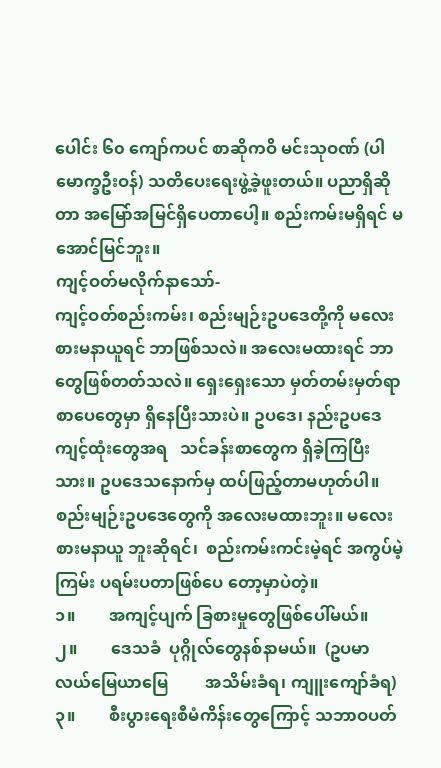ပေါင်း ၆၀ ကျော်ကပင် စာဆိုကဝိ မင်းသုဝဏ် (ပါမောက္ခဦးဝန်) သတိပေးရေးဖွဲ့ခဲ့ဖူးတယ်။ ပညာရှိဆိုတာ အမြော်အမြင်ရှိပေတာပေါ့။ စည်းကမ်းမရှိရင် မအောင်မြင်ဘူး။
ကျင့်ဝတ်မလိုက်နာသော်-
ကျင့်ဝတ်စည်းကမ်း၊ စည်းမျဉ်းဥပဒေတို့ကို မလေးစားမနာယူရင် ဘာဖြစ်သလဲ။ အလေးမထားရင် ဘာတွေဖြစ်တတ်သလဲ။ ရှေးရှေးသော မှတ်တမ်းမှတ်ရာ စာပေတွေမှာ ရှိနေပြီးသားပဲ။ ဥပဒေ၊ နည်းဥပဒေ ကျင့်ထုံးတွေအရ   သင်ခန်းစာတွေက ရှိခဲ့ကြပြီးသား။ ဥပဒေသနောက်မှ ထပ်ဖြည့်တာမဟုတ်ပါ။
စည်းမျဉ်းဥပဒေတွေကို အလေးမထားဘူး။ မလေးစားမနာယူ ဘူးဆိုရင်၊  စည်းကမ်းကင်းမဲ့ရင် အကွပ်မဲ့ကြမ်း ပရမ်းပတာဖြစ်ပေ တော့မှာပဲတဲ့။
၁။        အကျင့်ပျက် ခြစားမှုတွေဖြစ်ပေါ်မယ်။
၂။        ဒေသခံ  ပုဂ္ဂိုလ်တွေနစ်နာမယ်။  (ဥပမာ လယ်မြေယာမြေ         အသိမ်းခံရ၊ ကျူးကျော်ခံရ)
၃။        စီးပွားရေးစီမံကိန်းတွေကြောင့် သဘာဝပတ်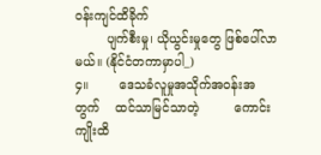ဝန်းကျင်ထိခိုက်
        ပျက်စီးမှု၊ ယိုယွင်းမှုတွေ ဖြစ်ပေါ်လာမယ်။ (နိုင်ငံတကာမှာပါ_)
၄။        ဒေသခံလူမှုအသိုက်အဝန်းအတွက်    ထင်သာမြင်သာတဲ့         ကောင်းကျိုးထိ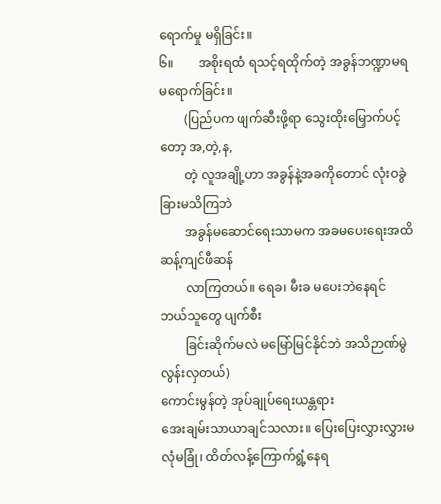ရောက်မှု မရှိခြင်း။
၆။        အစိုးရထံ ရသင့်ရထိုက်တဲ့ အခွန်ဘဏ္ဍာမရမရောက်ခြင်း။
        (ပြည်ပက ဖျက်ဆီးဖို့ရာ သွေးထိုးမြှောက်ပင့်တော့ အ,တဲ့,န,
        တဲ့ လူအချို့ဟာ အခွန်နဲ့အခကိုတောင် လုံးဝခွဲခြားမသိကြဘဲ
        အခွန်မဆောင်ရေးသာမက အခမပေးရေးအထိ ဆန့်ကျင်ဖီဆန်
        လာကြတယ်။ ရေခ၊ မီးခ မပေးဘဲနေရင် ဘယ်သူတွေ ပျက်စီး
        ခြင်းဆိုက်မလဲ မမြော်မြင်နိုင်ဘဲ အသိဉာဏ်မွဲလွန်းလှတယ်)
ကောင်းမွန်တဲ့ အုပ်ချုပ်ရေးယန္တရား
အေးချမ်းသာယာချင်သလား။ ပြေးပြေးလွှားလွှားမလုံမခြုံ၊ ထိတ်လန့်ကြောက်ရွံ့နေရ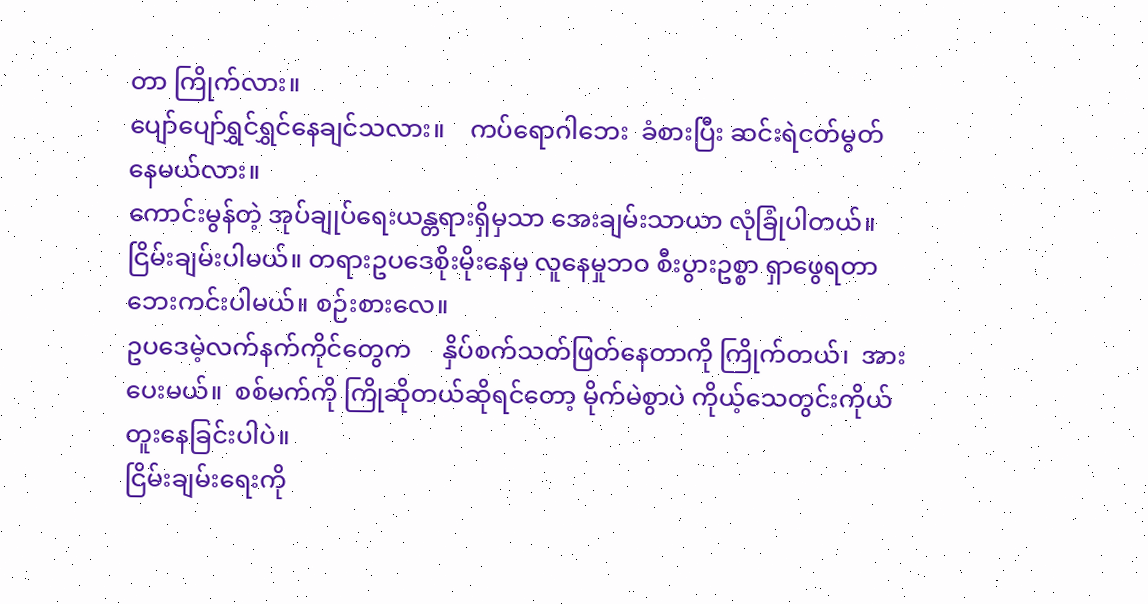တာ ကြိုက်လား။
ပျော်ပျော်ရွှင်ရွှင်နေချင်သလား။    ကပ်ရောဂါဘေး  ခံစားပြီး ဆင်းရဲငတ်မွတ်နေမယ်လား။
ကောင်းမွန်တဲ့ အုပ်ချုပ်ရေးယန္တရားရှိမှသာ အေးချမ်းသာယာ လုံခြုံပါတယ်။ ငြိမ်းချမ်းပါမယ်။ တရားဥပဒေစိုးမိုးနေမှ လူနေမှုဘဝ စီးပွားဥစ္စာ ရှာဖွေရတာ ဘေးကင်းပါမယ်။ စဉ်းစားလေ။
ဥပဒေမဲ့လက်နက်ကိုင်တွေက     နှိပ်စက်သတ်ဖြတ်နေတာကို ကြိုက်တယ်၊  အားပေးမယ်။  စစ်မက်ကို ကြိုဆိုတယ်ဆိုရင်တော့ မိုက်မဲစွာပဲ ကိုယ့်သေတွင်းကိုယ်တူးနေခြင်းပါပဲ။
ငြိမ်းချမ်းရေးကို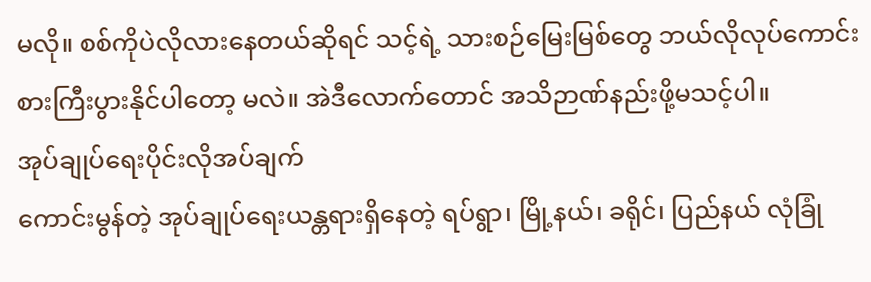မလို။ စစ်ကိုပဲလိုလားနေတယ်ဆိုရင် သင့်ရဲ့ သားစဉ်မြေးမြစ်တွေ ဘယ်လိုလုပ်ကောင်းစားကြီးပွားနိုင်ပါတော့ မလဲ။ အဲဒီလောက်တောင် အသိဉာဏ်နည်းဖို့မသင့်ပါ။
အုပ်ချုပ်ရေးပိုင်းလိုအပ်ချက်
ကောင်းမွန်တဲ့ အုပ်ချုပ်ရေးယန္တရားရှိနေတဲ့ ရပ်ရွာ၊ မြို့နယ်၊ ခရိုင်၊ ပြည်နယ် လုံခြုံ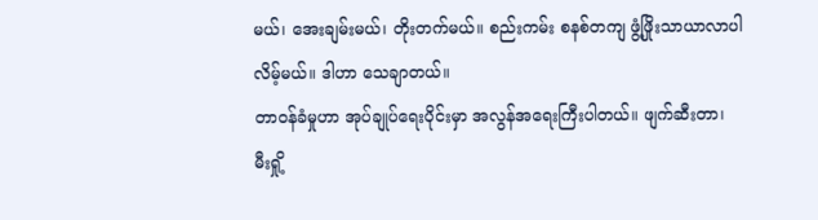မယ်၊ အေးချမ်းမယ်၊ တိုးတက်မယ်။ စည်းကမ်း စနစ်တကျ ဖွံ့ဖြိုးသာယာလာပါလိမ့်မယ်။ ဒါဟာ သေချာတယ်။
တာဝန်ခံမှုဟာ အုပ်ချုပ်ရေးပိုင်းမှာ အလွန်အရေးကြီးပါတယ်။ ဖျက်ဆီးတာ၊ မီးရှို့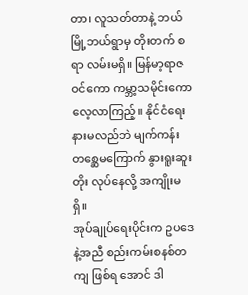တာ၊ လူသတ်တာနဲ့ ဘယ်မြို့ဘယ်ရွာမှ တိုးတက် စရာ လမ်းမရှိ။ မြန်မာ့ရာဇဝင်ကော ကမ္ဘာ့သမိုင်းကော လေ့လာကြည့်။ နိုင်ငံရေးနားမလည်ဘဲ မျက်ကန်းတစ္ဆေမကြောက် နွားရူးဆူးတိုး လုပ်နေလို့ အကျိုးမရှိ။
အုပ်ချုပ်ရေးပိုင်းက ဥပဒေနဲ့အညီ စည်းကမ်းစနစ်တကျ ဖြစ်ရ အောင် ဒါ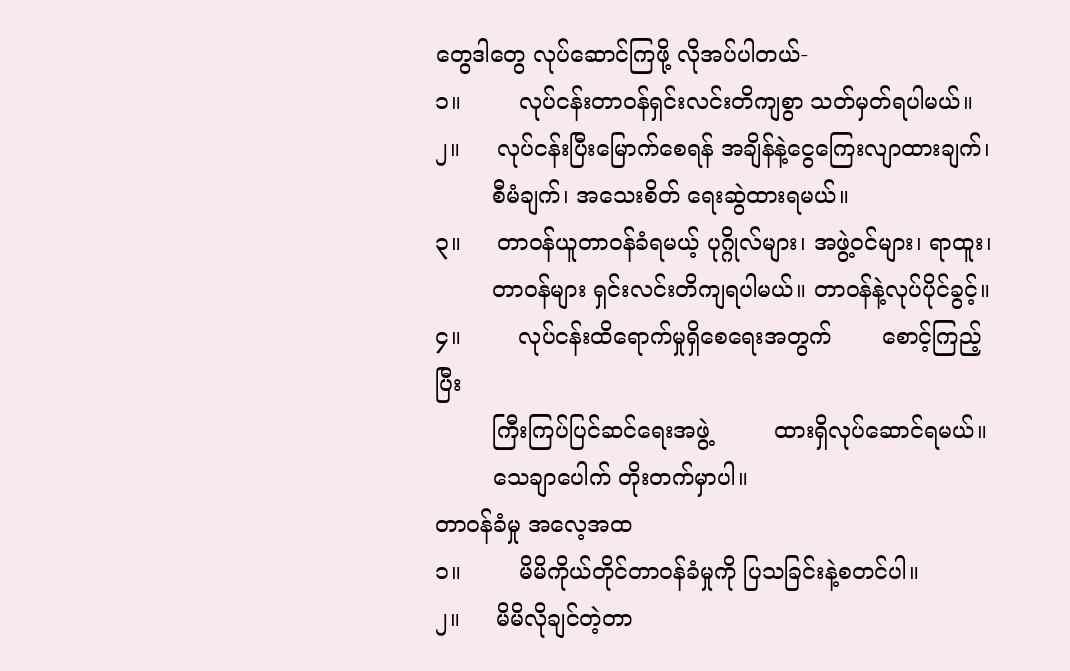တွေဒါတွေ လုပ်ဆောင်ကြဖို့ လိုအပ်ပါတယ်-
၁။        လုပ်ငန်းတာဝန်ရှင်းလင်းတိကျစွာ သတ်မှတ်ရပါမယ်။
၂။     လုပ်ငန်းပြီးမြောက်စေရန် အချိန်နဲ့ငွေကြေးလျာထားချက်၊
        စီမံချက်၊ အသေးစိတ် ရေးဆွဲထားရမယ်။
၃။     တာဝန်ယူတာဝန်ခံရမယ့် ပုဂ္ဂိုလ်များ၊ အဖွဲ့ဝင်များ၊ ရာထူး၊
        တာဝန်များ ရှင်းလင်းတိကျရပါမယ်။ တာဝန်နဲ့လုပ်ပိုင်ခွင့်။
၄။        လုပ်ငန်းထိရောက်မှုရှိစေရေးအတွက်       စောင့်ကြည့်ပြီး
        ကြီးကြပ်ပြင်ဆင်ရေးအဖွဲ့         ထားရှိလုပ်ဆောင်ရမယ်။
        သေချာပေါက် တိုးတက်မှာပါ။
တာဝန်ခံမှု အလေ့အထ
၁။        မိမိကိုယ်တိုင်တာဝန်ခံမှုကို ပြသခြင်းနဲ့စတင်ပါ။
၂။     မိမိလိုချင်တဲ့တာ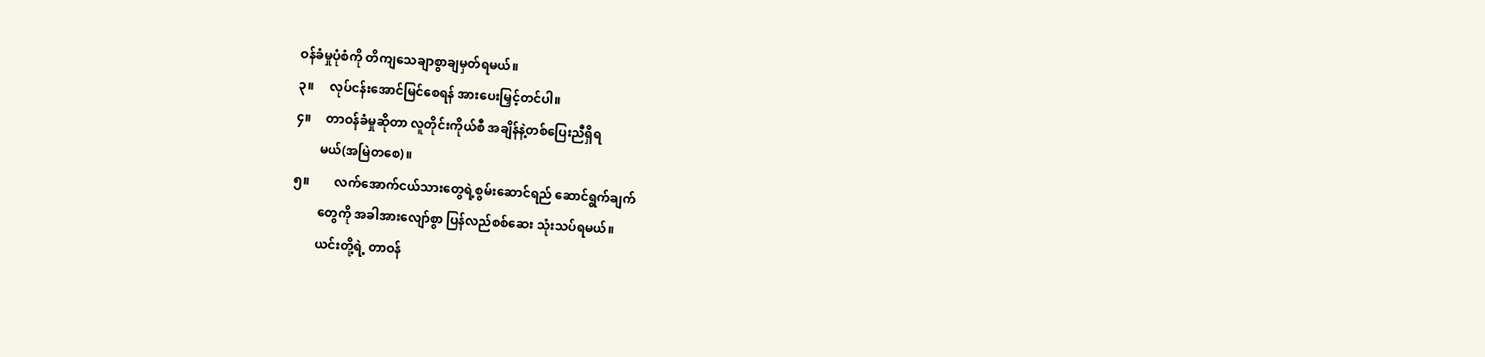ဝန်ခံမှုပုံစံကို တိကျသေချာစွာချမှတ်ရမယ်။
၃။     လုပ်ငန်းအောင်မြင်စေရန် အားပေးမြှင့်တင်ပါ။
၄။     တာဝန်ခံမှုဆိုတာ လူတိုင်းကိုယ်စီ အချိန်နဲ့တစ်ပြေးညီရှိရ
        မယ်(အမြဲတစေ)။
၅။        လက်အောက်ငယ်သားတွေရဲ့စွမ်းဆောင်ရည် ဆောင်ရွက်ချက်
        တွေကို အခါအားလျော်စွာ ပြန်လည်စစ်ဆေး သုံးသပ်ရမယ်။
        ယင်းတို့ရဲ့ တာဝန်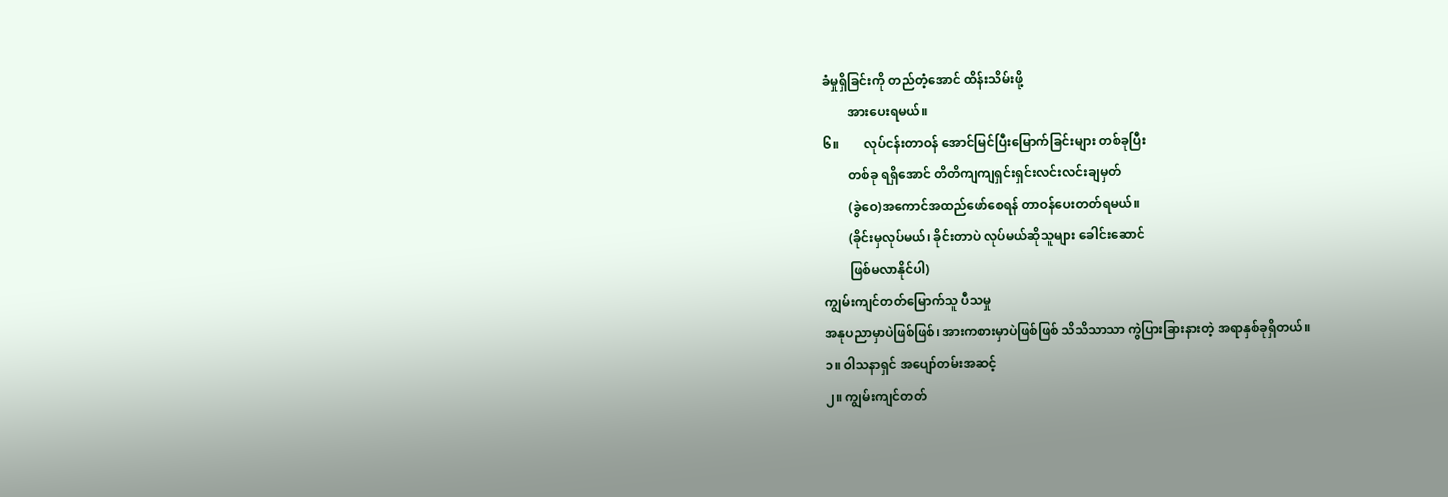ခံမှုရှိခြင်းကို တည်တံ့အောင် ထိန်းသိမ်းဖို့
        အားပေးရမယ်။
၆။        လုပ်ငန်းတာဝန် အောင်မြင်ပြီးမြောက်ခြင်းများ တစ်ခုပြီး
        တစ်ခု ရရှိအောင် တိတိကျကျရှင်းရှင်းလင်းလင်းချမှတ်
        (ခွဲဝေ)အကောင်အထည်ဖော်စေရန် တာဝန်ပေးတတ်ရမယ်။
        (ခိုင်းမှလုပ်မယ်၊ ခိုင်းတာပဲ လုပ်မယ်ဆိုသူများ ခေါင်းဆောင်
        ဖြစ်မလာနိုင်ပါ)
ကျွမ်းကျင်တတ်မြောက်သူ ပီသမှု
အနုပညာမှာပဲဖြစ်ဖြစ်၊ အားကစားမှာပဲဖြစ်ဖြစ် သိသိသာသာ ကွဲပြားခြားနားတဲ့ အရာနှစ်ခုရှိတယ်။
၁။ ဝါသနာရှင် အပျော်တမ်းအဆင့်
၂။ ကျွမ်းကျင်တတ်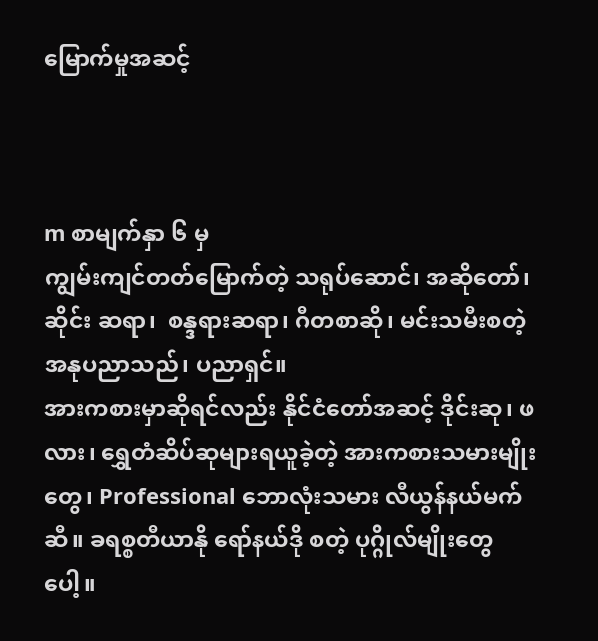မြောက်မှုအဆင့်



m စာမျက်နှာ ၆ မှ
ကျွမ်းကျင်တတ်မြောက်တဲ့ သရုပ်ဆောင်၊ အဆိုတော်၊ ဆိုင်း ဆရာ၊  စန္ဒရားဆရာ၊ ဂီတစာဆို၊ မင်းသမီးစတဲ့ အနုပညာသည်၊ ပညာရှင်။
အားကစားမှာဆိုရင်လည်း နိုင်ငံတော်အဆင့် ဒိုင်းဆု၊ ဖလား၊ ရွှေတံဆိပ်ဆုများရယူခဲ့တဲ့ အားကစားသမားမျိုးတွေ၊ Professional ဘောလုံးသမား လီယွန်နယ်မက်ဆီ။ ခရစ္စတီယာနို ရော်နယ်ဒို စတဲ့ ပုဂ္ဂိုလ်မျိုးတွေပေါ့။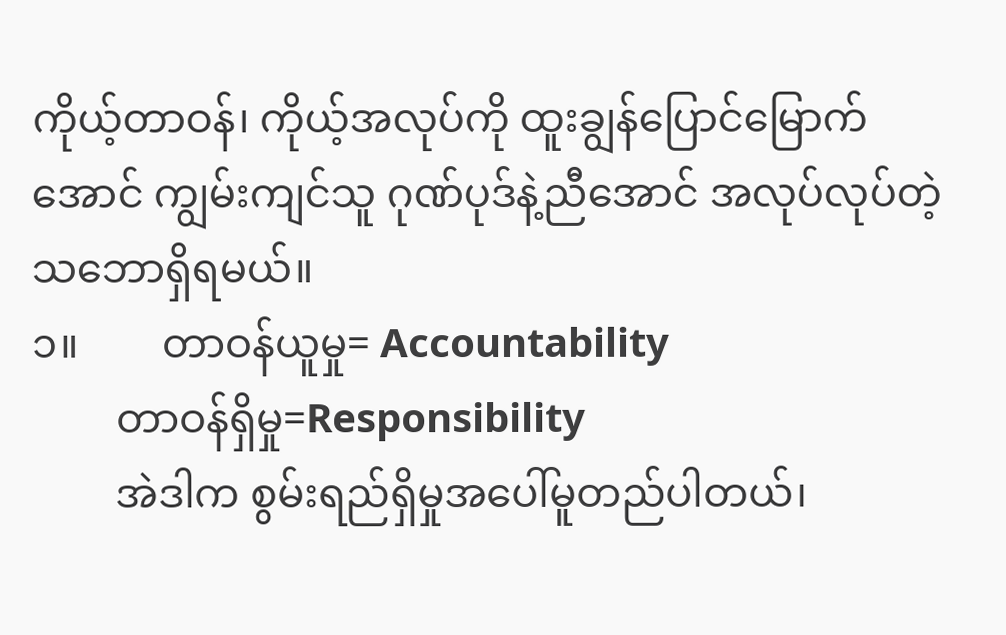ကိုယ့်တာဝန်၊ ကိုယ့်အလုပ်ကို ထူးချွန်ပြောင်မြောက်အောင် ကျွမ်းကျင်သူ ဂုဏ်ပုဒ်နဲ့ညီအောင် အလုပ်လုပ်တဲ့ သဘောရှိရမယ်။
၁။        တာဝန်ယူမှု= Accountability
        တာဝန်ရှိမှု=Responsibility
        အဲဒါက စွမ်းရည်ရှိမှုအပေါ်မူတည်ပါတယ်၊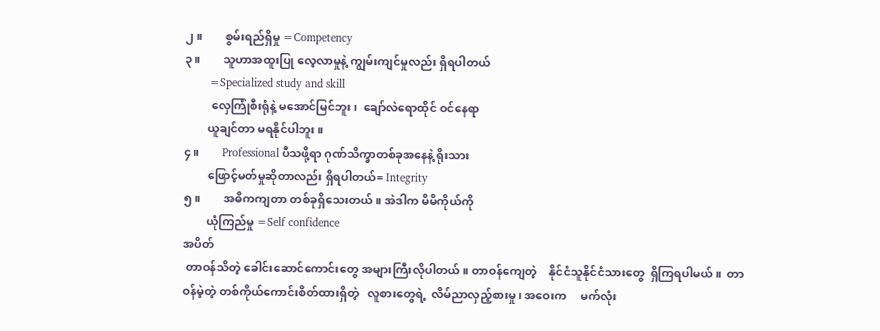၂။        စွမ်းရည်ရှိမှု =Competency
၃။        သူဟာအထူးပြု လေ့လာမှုနဲ့ ကျွမ်းကျင်မှုလည်း ရှိရပါတယ်
        =Specialized study and skill
         လှေကြုံစီးရုံနဲ့ မအောင်မြင်ဘူး၊  ချော်လဲရောထိုင် ဝင်နေရာ
        ယူချင်တာ မရနိုင်ပါဘူး။
၄။        Professional ပီသဖို့ရာ ဂုဏ်သိက္ခာတစ်ခုအနေနဲ့ ရိုးသား
        ဖြောင့်မတ်မှုဆိုတာလည်း ရှိရပါတယ်= Integrity
၅။        အဓိကကျတာ တစ်ခုရှိသေးတယ်။ အဲဒါက မိမိကိုယ်ကို
        ယုံကြည်မှု =Self confidence
အပိတ်
 တာဝန်သိတဲ့ ခေါင်းဆောင်ကောင်းတွေ အများကြီးလိုပါတယ်။ တာဝန်ကျေတဲ့    နိုင်ငံသူနိုင်ငံသားတွေ  ရှိကြရပါမယ်။  တာဝန်မဲ့တဲ့ တစ်ကိုယ်ကောင်းစိတ်ထားရှိတဲ့   လူစားတွေရဲ့  လိမ်ညာလှည့်စားမှု၊ အဝေးက     မက်လုံး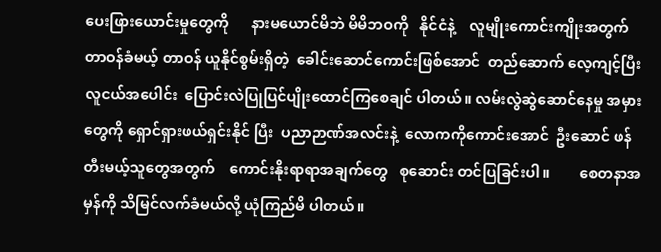ပေးဖြားယောင်းမှုတွေကို      နားမယောင်မိဘဲ မိမိဘဝကို   နိုင်ငံနဲ့    လူမျိုးကောင်းကျိုးအတွက်  တာဝန်ခံမယ့် တာဝန် ယူနိုင်စွမ်းရှိတဲ့  ခေါင်းဆောင်ကောင်းဖြစ်အောင်  တည်ဆောက် လေ့ကျင့်ပြီး လူငယ်အပေါင်း  ပြောင်းလဲပြုပြင်ပျိုးထောင်ကြစေချင် ပါတယ်။ လမ်းလွဲဆွဲဆောင်နေမှု အမှားတွေကို ရှောင်ရှားဖယ်ရှင်းနိုင် ပြီး  ပညာဉာဏ်အလင်းနဲ့  လောကကိုကောင်းအောင်  ဦးဆောင် ဖန်တီးမယ့်သူတွေအတွက်    ကောင်းနိုးရာရာအချက်တွေ   စုဆောင်း တင်ပြခြင်းပါ။        စေတနာအမှန်ကို သိမြင်လက်ခံမယ်လို့ ယုံကြည်မိ ပါတယ်။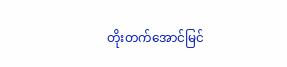တိုးတက်အောင်မြင်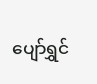ပျော်ရွှင်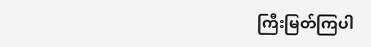ကြီးမြတ်ကြပါ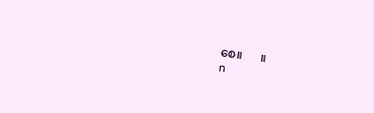စေ။      ။
n